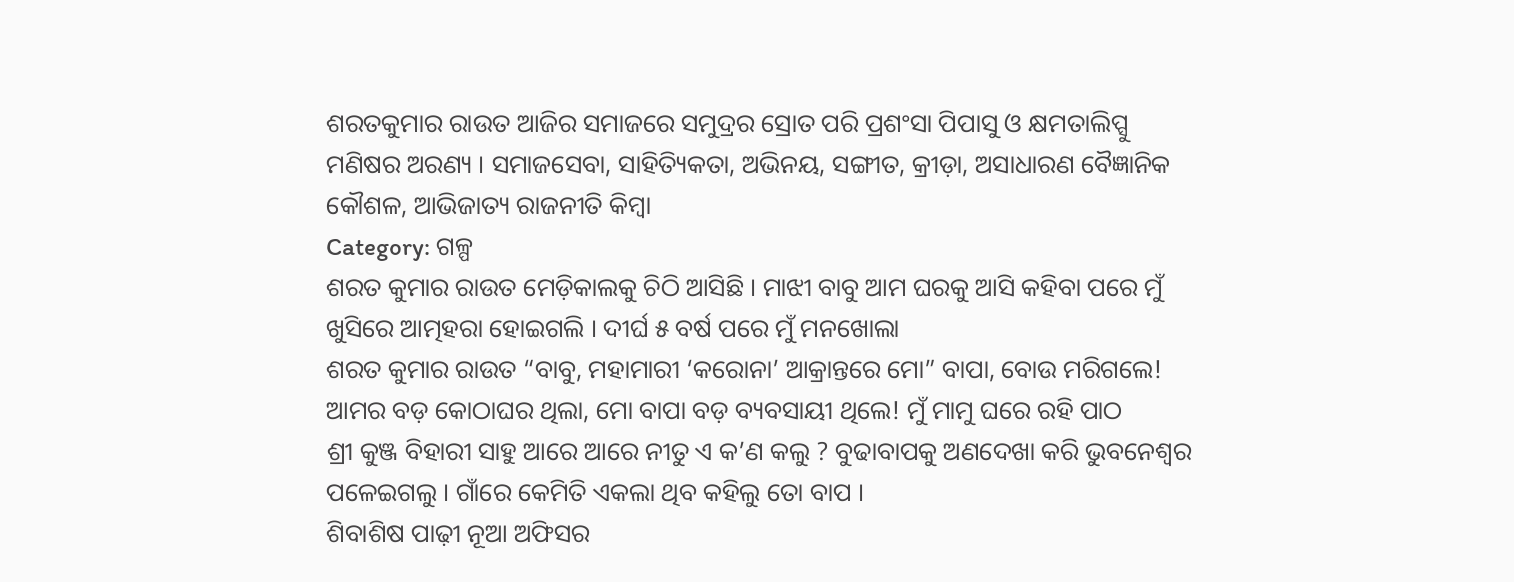ଶରତକୁମାର ରାଉତ ଆଜିର ସମାଜରେ ସମୁଦ୍ରର ସ୍ରୋତ ପରି ପ୍ରଶଂସା ପିପାସୁ ଓ କ୍ଷମତାଲିପ୍ସୁ ମଣିଷର ଅରଣ୍ୟ । ସମାଜସେବା, ସାହିତ୍ୟିକତା, ଅଭିନୟ, ସଙ୍ଗୀତ, କ୍ରୀଡ଼ା, ଅସାଧାରଣ ବୈଜ୍ଞାନିକ କୌଶଳ, ଆଭିଜାତ୍ୟ ରାଜନୀତି କିମ୍ବା
Category: ଗଳ୍ପ
ଶରତ କୁମାର ରାଉତ ମେଡ଼ିକାଲକୁ ଚିଠି ଆସିଛି । ମାଝୀ ବାବୁ ଆମ ଘରକୁ ଆସି କହିବା ପରେ ମୁଁ ଖୁସିରେ ଆତ୍ମହରା ହୋଇଗଲି । ଦୀର୍ଘ ୫ ବର୍ଷ ପରେ ମୁଁ ମନଖୋଲା
ଶରତ କୁମାର ରାଉତ “ବାବୁ, ମହାମାରୀ ‘କରୋନା’ ଆକ୍ରାନ୍ତରେ ମୋ” ବାପା, ବୋଉ ମରିଗଲେ! ଆମର ବଡ଼ କୋଠାଘର ଥିଲା, ମୋ ବାପା ବଡ଼ ବ୍ୟବସାୟୀ ଥିଲେ! ମୁଁ ମାମୁ ଘରେ ରହି ପାଠ
ଶ୍ରୀ କୁଞ୍ଜ ବିହାରୀ ସାହୁ ଆରେ ଆରେ ନୀତୁ ଏ କ’ଣ କଲୁ ? ବୁଢାବାପକୁ ଅଣଦେଖା କରି ଭୁବନେଶ୍ବର ପଳେଇଗଲୁ । ଗାଁରେ କେମିତି ଏକଲା ଥିବ କହିଲୁ ତୋ ବାପ ।
ଶିବାଶିଷ ପାଢ଼ୀ ନୂଆ ଅଫିସର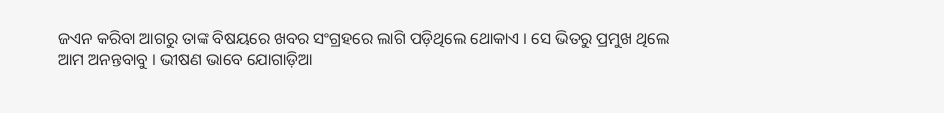ଜଏନ କରିବା ଆଗରୁ ତାଙ୍କ ବିଷୟରେ ଖବର ସଂଗ୍ରହରେ ଲାଗି ପଡ଼ିଥିଲେ ଥୋକାଏ । ସେ ଭିତରୁ ପ୍ରମୁଖ ଥିଲେ ଆମ ଅନନ୍ତବାବୁ । ଭୀଷଣ ଭାବେ ଯୋଗାଡ଼ିଆ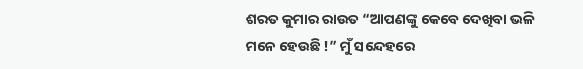ଶରତ କୁମାର ରାଉତ “ଆପଣଙ୍କୁ କେବେ ଦେଖିବା ଭଳି ମନେ ହେଉଛି !” ମୁଁ ସନ୍ଦେହରେ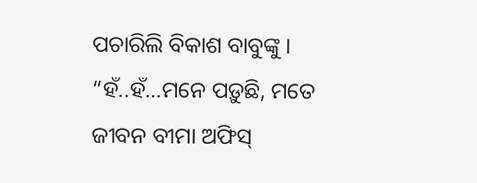ପଚାରିଲି ବିକାଶ ବାବୁଙ୍କୁ । “ହଁ..ହଁ…ମନେ ପଡ଼ୁଛି, ମତେ ଜୀବନ ବୀମା ଅଫିସ୍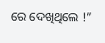ରେ ଦେଖିଥିଲେ !”